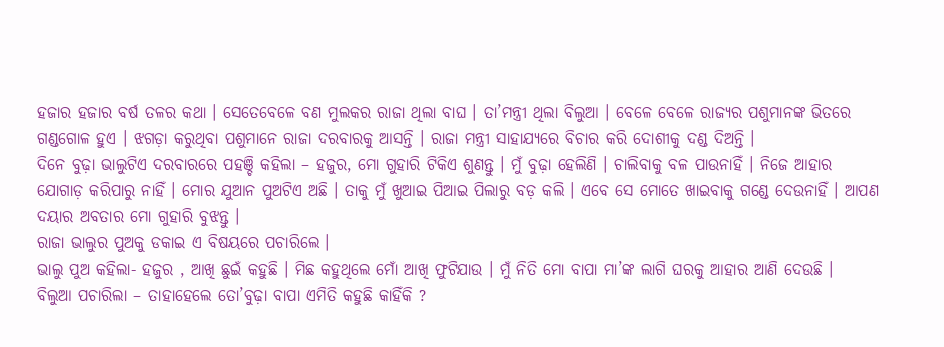ହଜାର ହଜାର ବର୍ଷ ତଳର କଥା । ସେତେବେଳେ ବଣ ମୁଲକର ରାଜା ଥିଲା ବାଘ । ତା’ମନ୍ତ୍ରୀ ଥିଲା ବିଲୁଆ । ବେଳେ ବେଳେ ରାଜ୍ୟର ପଶୁମାନଙ୍କ ଭିତରେ ଗଣ୍ଡଗୋଳ ହୁଏ । ଝଗଡ଼ା କରୁଥିବା ପଶୁମାନେ ରାଜା ଦରବାରକୁ ଆସନ୍ତି । ରାଜା ମନ୍ତ୍ରୀ ସାହାଯ୍ୟରେ ବିଚାର କରି ଦୋଶୀକୁ ଦଣ୍ଡ ଦିଅନ୍ତି ।
ଦିନେ ବୁଢ଼ା ଭାଲୁଟିଏ ଦରବାରରେ ପହଞ୍ଚି କହିଲା – ହଜୁର, ମୋ ଗୁହାରି ଟିକିଏ ଶୁଣନ୍ତୁ । ମୁଁ ବୁଢ଼ା ହେଲିଣି । ଚାଲିବାକୁ ବଳ ପାଉନାହିଁ । ନିଜେ ଆହାର ଯୋଗାଡ଼ କରିପାରୁ ନାହିଁ । ମୋର ଯୁଆନ ପୁଅଟିଏ ଅଛି । ତାକୁ ମୁଁ ଖୁଆଇ ପିଆଇ ପିଲାରୁ ବଡ଼ କଲି । ଏବେ ସେ ମୋତେ ଖାଇବାକୁ ଗଣ୍ଡେ ଦେଉନାହିଁ । ଆପଣ ଦୟାର ଅବତାର ମୋ ଗୁହାରି ବୁଝନ୍ତୁ ।
ରାଜା ଭାଲୁର ପୁଅକୁ ଡକାଇ ଏ ବିଷୟରେ ପଚାରିଲେ ।
ଭାଲୁ ପୁଅ କହିଲା- ହଜୁର , ଆଖି ଛୁଇଁ କହୁଛି । ମିଛ କହୁଥିଲେ ମୋଁ ଆଖି ଫୁଟିଯାଉ । ମୁଁ ନିତି ମୋ ବାପା ମା’ଙ୍କ ଲାଗି ଘରକୁ ଆହାର ଆଣି ଦେଉଛି ।
ବିଲୁଆ ପଚାରିଲା – ତାହାହେଲେ ତୋ’ବୁଢ଼ା ବାପା ଏମିତି କହୁଛି କାହିଁକି ?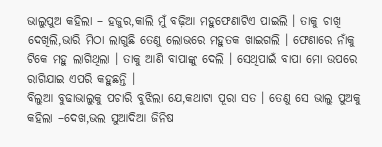ଭାଲୁପୁଅ କହିଲା – ହଜୁର,କାଲି ମୁଁ ବଢ଼ିଆ ମହୁଫେଣାଟିଏ ପାଇଲି । ତାକୁ ଚାଖି ଦେଖିଲି,ଭାରି ମିଠା ଲାଗୁଛି ତେଣୁ ଲୋଭରେ ମହୁତକ ଖାଇଗଲି । ଫେଣାରେ ନାଁକୁ ଟିକେ ମହୁ ଲାଗିଥିଲା । ତାକୁ ଆଣି ବାପାଙ୍କୁ ଦେଲି । ସେଥିପାଇଁ ବାପା ମୋ ଉପରେ ରାଗିଯାଇ ଏପରି କହୁଛନ୍ତି ।
ବିଲୁଆ ବୁଢାଭାଲୁକୁ ପଚାରି ବୁଝିଲା ଯେ,କଥାଟା ପୂରା ସତ । ତେଣୁ ସେ ଭାଲୁ ପୁଅକୁ କହିଲା –ଦେଖ,ଭଲ ସୁଆଦିଆ ଜିନିଷ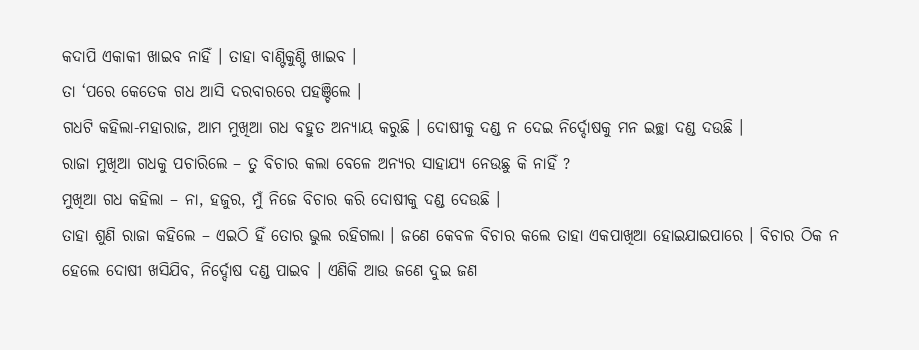କଦାପି ଏକାକୀ ଖାଇବ ନାହିଁ । ତାହା ବାଣ୍ଟିକୁଣ୍ଟି ଖାଇବ ।
ତା ‘ପରେ କେତେକ ଗଧ ଆସି ଦରବାରରେ ପହଞ୍ଚିଲେ ।
ଗଧଟି କହିଲା-ମହାରାଜ, ଆମ ମୁଖିଆ ଗଧ ବହୁତ ଅନ୍ୟାୟ କରୁଛି । ଦୋଷୀକୁ ଦଣ୍ଡ ନ ଦେଇ ନିର୍ଦ୍ଦୋଷକୁ ମନ ଇଚ୍ଛା ଦଣ୍ଡ ଦଉଛି ।
ରାଜା ମୁଖିଆ ଗଧକୁ ପଚାରିଲେ – ତୁ ବିଚାର କଲା ବେଳେ ଅନ୍ୟର ସାହାଯ୍ୟ ନେଉଛୁ କି ନାହିଁ ?
ମୁଖିଆ ଗଧ କହିଲା – ନା, ହଜୁର, ମୁଁ ନିଜେ ବିଚାର କରି ଦୋଷୀକୁ ଦଣ୍ଡ ଦେଉଛି ।
ତାହା ଶୁଣି ରାଜା କହିଲେ – ଏଇଠି ହିଁ ତୋର ଭୁଲ ରହିଗଲା । ଜଣେ କେବଳ ବିଚାର କଲେ ତାହା ଏକପାଖିଆ ହୋଇଯାଇପାରେ । ବିଚାର ଠିକ ନ ହେଲେ ଦୋଷୀ ଖସିଯିବ, ନିର୍ଦ୍ଦୋଷ ଦଣ୍ଡ ପାଇବ । ଏଣିକି ଆଉ ଜଣେ ଦୁଇ ଜଣ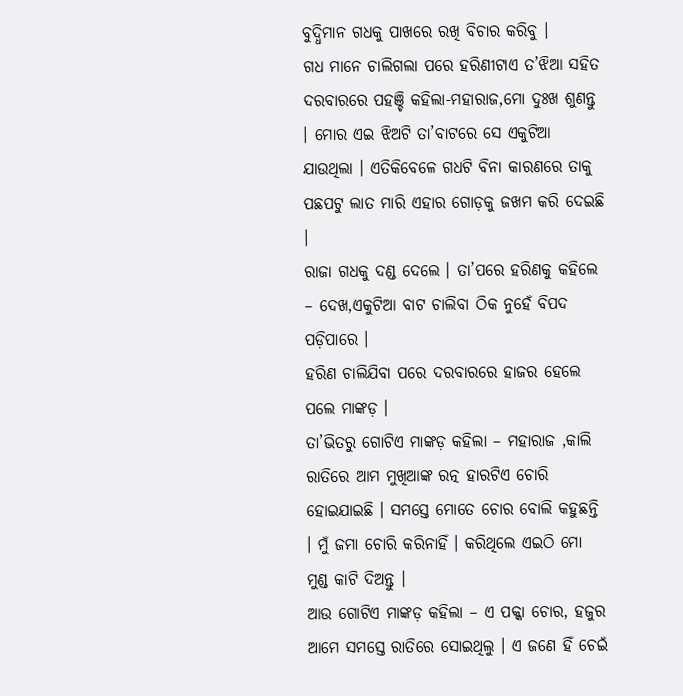ବୁଦ୍ଧିମାନ ଗଧକୁ ପାଖରେ ରଖି ବିଚାର କରିବୁ ।
ଗଧ ମାନେ ଚାଲିଗଲା ପରେ ହରିଣୀଟାଏ ତ’ଝିଆ ସହିତ ଦରବାରରେ ପହଞ୍ଚି କହିଲା-ମହାରାଜ,ମୋ ଦୁଃଖ ଶୁଣନ୍ତୁ । ମୋର ଏଇ ଝିଅଟି ତା’ବାଟରେ ସେ ଏକୁଟିଆ ଯାଉଥିଲା । ଏତିକିବେଳେ ଗଧଟି ବିନା କାରଣରେ ତାକୁ ପଛପଟୁ ଲାତ ମାରି ଏହାର ଗୋଡ଼କୁ ଜଖମ କରି ଦେଇଛି ।
ରାଜା ଗଧକୁ ଦଣ୍ଡ ଦେଲେ । ତା’ପରେ ହରିଣକୁ କହିଲେ – ଦେଖ,ଏକୁଟିଆ ବାଟ ଚାଲିବା ଠିକ ନୁହେଁ ବିପଦ ପଡ଼ିପାରେ ।
ହରିଣ ଚାଲିଯିବା ପରେ ଦରବାରରେ ହାଜର ହେଲେ ପଲେ ମାଙ୍କଡ଼ ।
ତା’ଭିତରୁ ଗୋଟିଏ ମାଙ୍କଡ଼ କହିଲା – ମହାରାଜ ,କାଲି ରାତିରେ ଆମ ମୁଖିଆଙ୍କ ରତ୍ନ ହାରଟିଏ ଚୋରି ହୋଇଯାଇଛି । ସମସ୍ତେ ମୋତେ ଚୋର ବୋଲି କହୁଛନ୍ତି । ମୁଁ ଜମା ଚୋରି କରିନାହିଁ । କରିଥିଲେ ଏଇଠି ମୋ ମୁଣ୍ଡ କାଟି ଦିଅନ୍ତୁ ।
ଆଉ ଗୋଟିଏ ମାଙ୍କଡ଼ କହିଲା – ଏ ପକ୍କା ଚୋର, ହଜୁର ଆମେ ସମସ୍ତେ ରାତିରେ ସୋଇଥିଲୁ । ଏ ଜଣେ ହିଁ ଚେଇଁ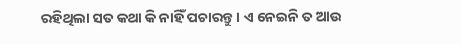ରହିଥିଲା ସତ କଥା କି ନାହିଁ ପଚାରନ୍ତୁ । ଏ ନେଇନି ତ ଆଉ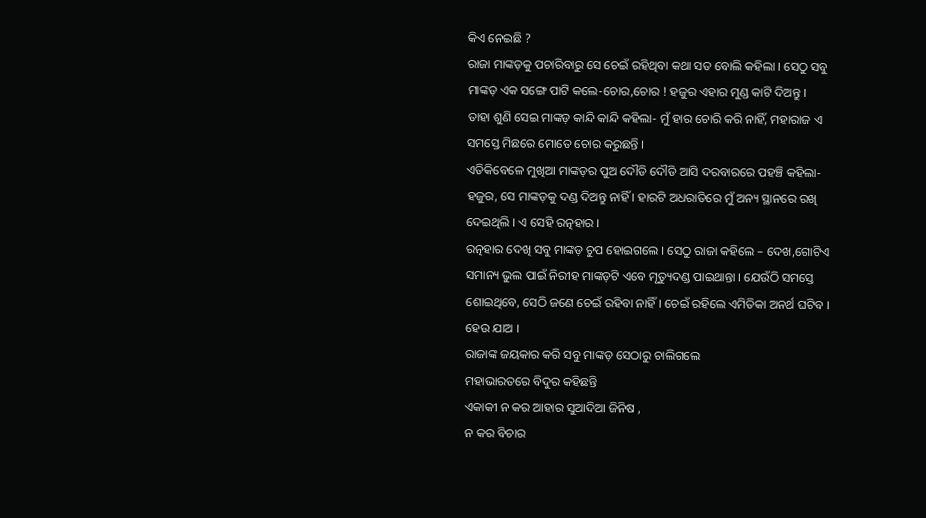କିଏ ନେଇଛି ?
ରାଜା ମାଙ୍କଡ଼କୁ ପଚାରିବାରୁ ସେ ଚେଇଁ ରହିଥିବା କଥା ସତ ବୋଲି କହିଲା । ସେଠୁ ସବୁ ମାଙ୍କଡ଼ ଏକ ସଙ୍ଗେ ପାଟି କଲେ-ଚୋର,ଚୋର ! ହଜୁର ଏହାର ମୁଣ୍ଡ କାଟି ଦିଅନ୍ତୁ ।
ତାହା ଶୁଣି ସେଇ ମାଙ୍କଡ଼ କାନ୍ଦି କାନ୍ଦି କହିଲା- ମୁଁ ହାର ଚୋରି କରି ନାହିଁ, ମହାରାଜ ଏ ସମସ୍ତେ ମିଛରେ ମୋତେ ଚୋର କରୁଛନ୍ତି ।
ଏତିକିବେଳେ ମୁଖିଆ ମାଙ୍କଡ଼ର ପୁଅ ଦୌଡି ଦୌଡି ଆସି ଦରବାରରେ ପହଞ୍ଚି କହିଲା-ହଜୁର, ସେ ମାଙ୍କଡ଼କୁ ଦଣ୍ଡ ଦିଅନ୍ତୁ ନାହିଁ । ହାରଟି ଅଧରାତିରେ ମୁଁ ଅନ୍ୟ ସ୍ଥାନରେ ରଖି ଦେଇଥିଲି । ଏ ସେହି ରତ୍ନହାର ।
ରତ୍ନହାର ଦେଖି ସବୁ ମାଙ୍କଡ଼ ଚୁପ ହୋଇଗଲେ । ସେଠୁ ରାଜା କହିଲେ – ଦେଖ,ଗୋଟିଏ ସମାନ୍ୟ ଭୁଲ ପାଇଁ ନିରୀହ ମାଙ୍କଡ଼ଟି ଏବେ ମୃତ୍ୟୁଦଣ୍ଡ ପାଇଥାନ୍ତା । ଯେଉଁଠି ସମସ୍ତେ ଶୋଇଥିବେ, ସେଠି ଜଣେ ଚେଇଁ ରହିବା ନାହିଁ । ଚେଇଁ ରହିଲେ ଏମିତିକା ଅନର୍ଥ ଘଟିବ । ହେଉ ଯାଅ ।
ରାଜାଙ୍କ ଜୟକାର କରି ସବୁ ମାଙ୍କଡ଼ ସେଠାରୁ ଚାଲିଗଲେ
ମହାଭାରତରେ ବିଦୁର କହିଛନ୍ତି
ଏକାକୀ ନ କର ଆହାର ସୁଆଦିଆ ଜିନିଷ ,
ନ କର ବିଚାର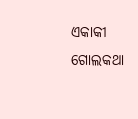ଏକାକୀ ଗୋଲକଥା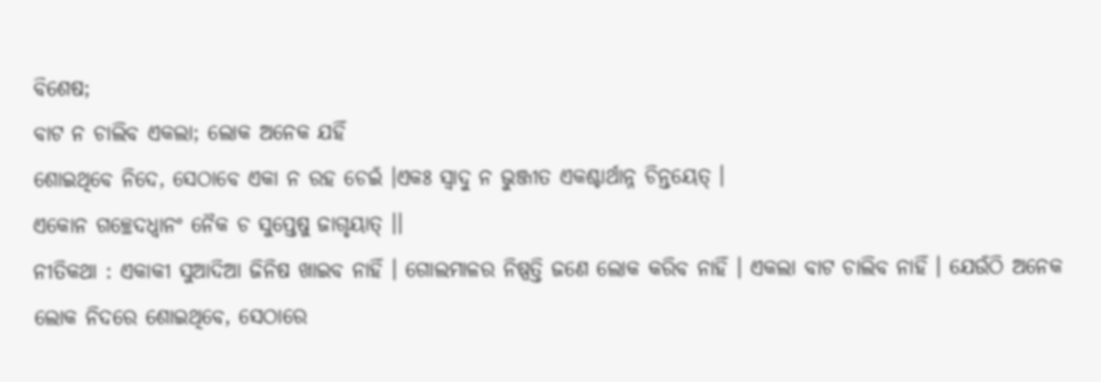ବିଶେଷ;
ବାଟ ନ ଚାଲିବ ଏକଲା; ଲୋକ ଅନେକ ଯହିଁ
ଶୋଇଥିବେ ନିଦେ, ସେଠାବେ ଏକା ନ ରହ ଚେଇଁ ।ଏକଃ ସ୍ଵାଦୁ ନ ଭୁଞ୍ଜୀତ ଏକଶ୍ଚାର୍ଥାନ୍ନ ଚିନ୍ତୟେତ୍ ।
ଏକୋନ ଗଚ୍ଛେଦଧ୍ଵାନଂ ନୈକ ଚ ସୁପ୍ତେଷୁ ଜାଗୃୟାତ୍ ।।
ନୀତିକଥା : ଏକାକୀ ସୁଆଦିଆ ଜିନିଷ ଖାଇବ ନାହିଁ । ଗୋଲମାଳର ନିଷ୍ପତ୍ତି ଜଣେ ଲୋକ କରିବ ନାହିଁ । ଏକଲା ବାଟ ଚାଲିବ ନାହିଁ । ଯେଉଁଠି ଅନେକ ଲୋକ ନିଦରେ ଶୋଇଥିବେ, ସେଠାରେ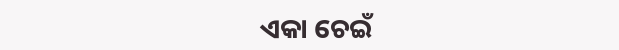ଏକା ଚେଇଁ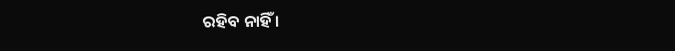ରହିବ ନାହିଁ ।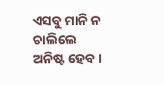ଏସବୁ ମାନି ନ ଚାଲିଲେ ଅନିଷ୍ଟ ହେବ ।